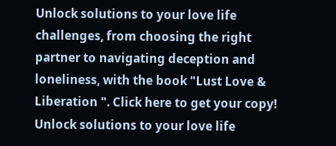Unlock solutions to your love life challenges, from choosing the right partner to navigating deception and loneliness, with the book "Lust Love & Liberation ". Click here to get your copy!
Unlock solutions to your love life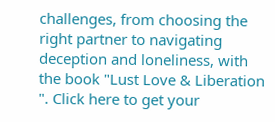challenges, from choosing the right partner to navigating deception and loneliness, with the book "Lust Love & Liberation ". Click here to get your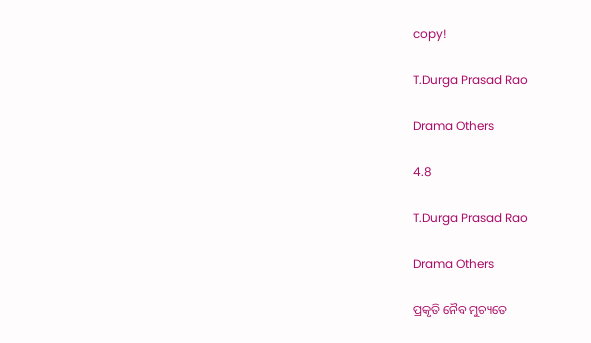copy!

T.Durga Prasad Rao

Drama Others

4.8

T.Durga Prasad Rao

Drama Others

ପ୍ରକୃତି ନୈବ ମୁଚ୍ୟତେ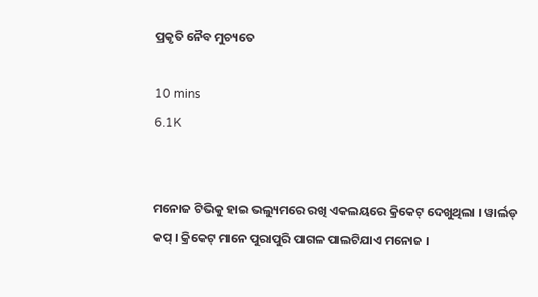ପ୍ରକୃତି ନୈବ ମୁଚ୍ୟତେ

10 mins
6.1K


ମନୋଜ ଟିଭିକୁ ହାଇ ଭଲ୍ୟୁମରେ ରଖି ଏକଲୟରେ କ୍ରିକେଟ୍ ଦେଖୁଥିଲା । ୱାର୍ଲଡ୍ କପ୍ । କ୍ରିକେଟ୍ ମାନେ ପୁରାପୁରି ପାଗଳ ପାଲଟିଯାଏ ମନୋଜ ।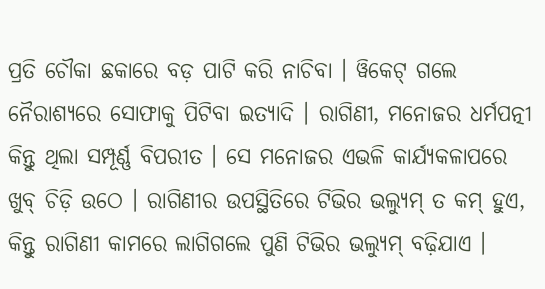ପ୍ରତି ଚୌକା ଛକାରେ ବଡ଼ ପାଟି କରି ନାଚିବା । ୱିକେଟ୍ ଗଲେ ନୈରାଶ୍ୟରେ ସୋଫାକୁ ପିଟିବା ଇତ୍ୟାଦି । ରାଗିଣୀ, ମନୋଜର ଧର୍ମପତ୍ନୀ କିନ୍ତୁ ଥିଲା ସମ୍ପୂର୍ଣ୍ଣ ବିପରୀତ । ସେ ମନୋଜର ଏଭଳି କାର୍ଯ୍ୟକଳାପରେ ଖୁବ୍ ଚିଡ଼ି ଉଠେ । ରାଗିଣୀର ଉପସ୍ଥିତିରେ ଟିଭିର ଭଲ୍ୟୁମ୍ ତ କମ୍ ହୁଏ, କିନ୍ତୁ ରାଗିଣୀ କାମରେ ଲାଗିଗଲେ ପୁଣି ଟିଭିର ଭଲ୍ୟୁମ୍ ବଢ଼ିଯାଏ ।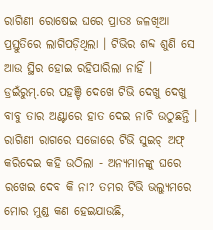ରାଗିଣୀ ରୋଷେଇ ଘରେ ପ୍ରାତଃ ଜଳଖିଆ ପ୍ରସ୍ତୁତିରେ ଲାଗିପଡ଼ିଥିଲା । ଟିଭିର ଶବ୍ଦ ଶୁଣି ସେ ଆଉ ସ୍ଥିର ହୋଇ ରହିପାରିଲା ନାହିଁ । ଡ୍ରଇଁରୁମ୍.ରେ ପହଞ୍ଚି ଦେଖେ ଟିଭି ଦେଖୁ ଦେଖୁ ବାବୁ ତାର ଅଣ୍ଟାରେ ହାତ ଦେଇ ନାଚି ଉଠୁଛନ୍ତି । ରାଗିଣୀ ରାଗରେ ସଜୋରେ ଟିଭି ସୁଇଚ୍ ଅଫ୍ କରିଦେଇ କହି ଉଠିଲା - ଅନ୍ୟମାନଙ୍କୁ ଘରେ ରଖେଇ ଦେବ କି ନା? ତମର ଟିଭି ଭଲ୍ୟୁମରେ ମୋର ମୁଣ୍ଡ କଣ ହେଇଯାଉଛି,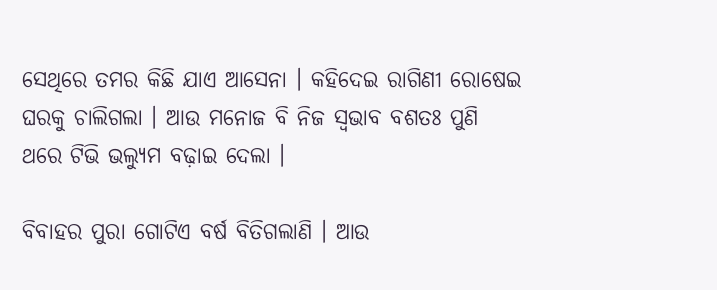ସେଥିରେ ତମର କିଛି ଯାଏ ଆସେନା । କହିଦେଇ ରାଗିଣୀ ରୋଷେଇ ଘରକୁ ଚାଲିଗଲା । ଆଉ ମନୋଜ ବି ନିଜ ସ୍ଵଭାବ ବଶତଃ ପୁଣି ଥରେ ଟିଭି ଭଲ୍ୟୁମ ବଢ଼ାଇ ଦେଲା ।

ବିବାହର ପୁରା ଗୋଟିଏ ବର୍ଷ ବିତିଗଲାଣି । ଆଉ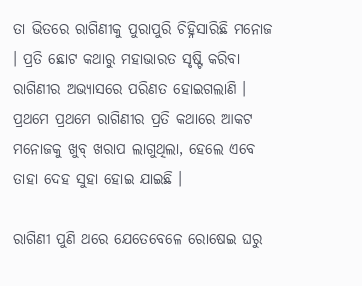ତା ଭିତରେ ରାଗିଣୀକୁ ପୁରାପୁରି ଚିହ୍ନିସାରିଛି ମନୋଜ । ପ୍ରତି ଛୋଟ କଥାରୁ ମହାଭାରତ ସୃଷ୍ଟି କରିବା ରାଗିଣୀର ଅଭ୍ୟାସରେ ପରିଣତ ହୋଇଗଲାଣି । ପ୍ରଥମେ ପ୍ରଥମେ ରାଗିଣୀର ପ୍ରତି କଥାରେ ଆକଟ ମନୋଜକୁ ଖୁବ୍ ଖରାପ ଲାଗୁଥିଲା, ହେଲେ ଏବେ ତାହା ଦେହ ସୁହା ହୋଇ ଯାଇଛି ।

ରାଗିଣୀ ପୁଣି ଥରେ ଯେତେବେଳେ ରୋଷେଇ ଘରୁ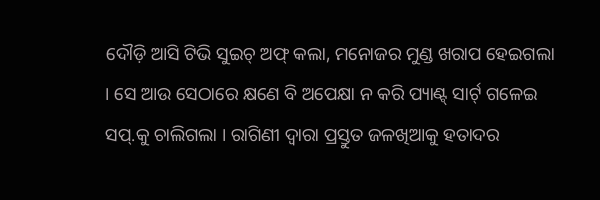ଦୌଡ଼ି ଆସି ଟିଭି ସୁଇଚ୍ ଅଫ୍ କଲା, ମନୋଜର ମୁଣ୍ଡ ଖରାପ ହେଇଗଲା । ସେ ଆଉ ସେଠାରେ କ୍ଷଣେ ବି ଅପେକ୍ଷା ନ କରି ପ୍ୟାଣ୍ଟ୍ ସାର୍ଟ୍ ଗଳେଇ ସପ୍.କୁ ଚାଲିଗଲା । ରାଗିଣୀ ଦ୍ୱାରା ପ୍ରସ୍ତୁତ ଜଳଖିଆକୁ ହତାଦର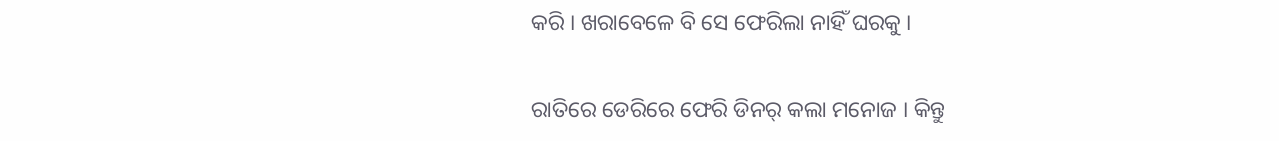କରି । ଖରାବେଳେ ବି ସେ ଫେରିଲା ନାହିଁ ଘରକୁ ।

ରାତିରେ ଡେରିରେ ଫେରି ଡିନର୍ କଲା ମନୋଜ । କିନ୍ତୁ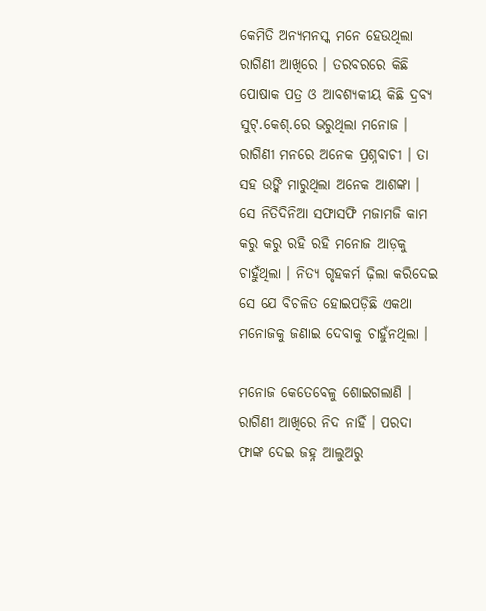କେମିତି ଅନ୍ୟମନସ୍କ ମନେ ହେଉଥିଲା ରାଗିଣୀ ଆଖିରେ । ତରବରରେ କିଛି ପୋଷାକ ପତ୍ର ଓ ଆବଶ୍ୟକୀୟ କିଛି ଦ୍ରବ୍ୟ ସୁଟ୍.କେଶ୍.ରେ ଭରୁଥିଲା ମନୋଜ । ରାଗିଣୀ ମନରେ ଅନେକ ପ୍ରଶ୍ନବାଚୀ । ତା ସହ ଉଙ୍କି ମାରୁଥିଲା ଅନେକ ଆଶଙ୍କା । ସେ ନିତିଦିନିଆ ସଫାସଫି ମଜାମଜି କାମ କରୁ କରୁ ରହି ରହି ମନୋଜ ଆଡ଼କୁ ଚାହୁଁଥିଲା । ନିତ୍ୟ ଗୃହକର୍ମ ଢ଼ିଲା କରିଦେଇ ସେ ଯେ ବିଚଳିତ ହୋଇପଡ଼ିଛି ଏକଥା ମନୋଜକୁ ଜଣାଇ ଦେବାକୁ ଚାହୁଁନଥିଲା ।

ମନୋଜ କେତେବେଳୁ ଶୋଇଗଲାଣି । ରାଗିଣୀ ଆଖିରେ ନିଦ ନାହିଁ । ପରଦା ଫାଙ୍କ ଦେଇ ଜହ୍ନ ଆଲୁଅରୁ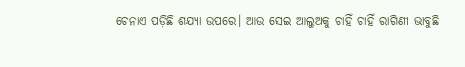ଚେନାଏ ପଡ଼ିଛି ଶଯ୍ୟା ଉପରେ। ଆଉ ସେଇ ଆଲୁଅକୁ ଚାହିଁ ଚାହିଁ ରାଗିଣୀ ଭାବୁଛି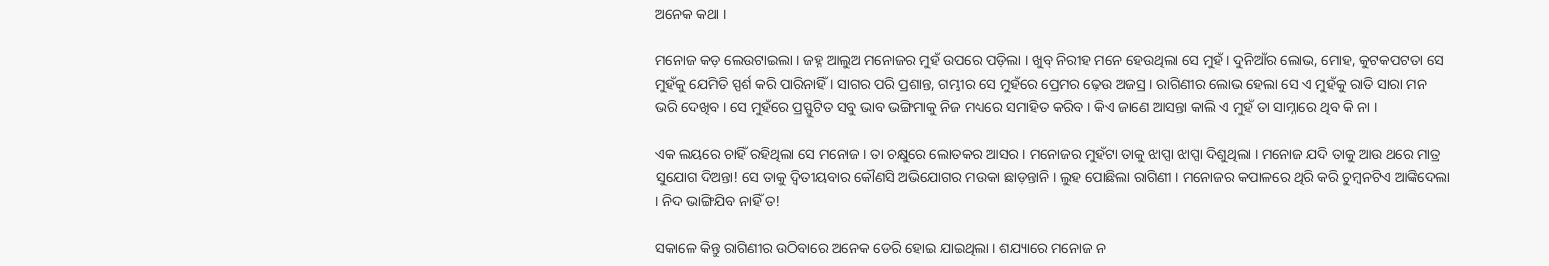ଅନେକ କଥା ।

ମନୋଜ କଡ଼ ଲେଉଟାଇଲା । ଜହ୍ନ ଆଲୁଅ ମନୋଜର ମୁହଁ ଉପରେ ପଡ଼ିଲା । ଖୁବ୍ ନିରୀହ ମନେ ହେଉଥିଲା ସେ ମୁହଁ। ଦୁନିଆଁର ଲୋଭ, ମୋହ, କୁଟକପଟତା ସେ ମୁହଁକୁ ଯେମିତି ସ୍ପର୍ଶ କରି ପାରିନାହିଁ । ସାଗର ପରି ପ୍ରଶାନ୍ତ, ଗମ୍ଭୀର ସେ ମୁହଁରେ ପ୍ରେମର ଢ଼େଉ ଅଜସ୍ର । ରାଗିଣୀର ଲୋଭ ହେଲା ସେ ଏ ମୁହଁକୁ ରାତି ସାରା ମନ ଭରି ଦେଖିବ । ସେ ମୁହଁରେ ପ୍ରସ୍ଫୁଟିତ ସବୁ ଭାବ ଭଙ୍ଗିମାକୁ ନିଜ ମଧ୍ୟରେ ସମାହିତ କରିବ । କିଏ ଜାଣେ ଆସନ୍ତା କାଲି ଏ ମୁହଁ ତା ସାମ୍ନାରେ ଥିବ କି ନା ।

ଏକ ଲୟରେ ଚାହିଁ ରହିଥିଲା ସେ ମନୋଜ । ତା ଚକ୍ଷୁରେ ଲୋତକର ଆସର । ମନୋଜର ମୁହଁଟା ତାକୁ ଝାପ୍ସା ଝାପ୍ସା ଦିଶୁଥିଲା । ମନୋଜ ଯଦି ତାକୁ ଆଉ ଥରେ ମାତ୍ର ସୁଯୋଗ ଦିଅନ୍ତା! ସେ ତାକୁ ଦ୍ୱିତୀୟବାର କୌଣସି ଅଭିଯୋଗର ମଉକା ଛାଡ଼ନ୍ତାନି । ଲୁହ ପୋଛିଲା ରାଗିଣୀ । ମନୋଜର କପାଳରେ ଥିରି କରି ଚୁମ୍ବନଟିଏ ଆଙ୍କିଦେଲା । ନିଦ ଭାଙ୍ଗିଯିବ ନାହିଁ ତ!

ସକାଳେ କିନ୍ତୁ ରାଗିଣୀର ଉଠିବାରେ ଅନେକ ଡେରି ହୋଇ ଯାଇଥିଲା । ଶଯ୍ୟାରେ ମନୋଜ ନ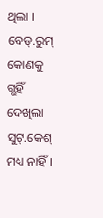ଥିଲା । ବେଡ୍.ରୁମ୍ କୋଣକୁ ଗ୍ଭହିଁ ଦେଖିଲା ସୁଟ୍.କେଶ୍ ମଧ୍ୟ ନାହିଁ ।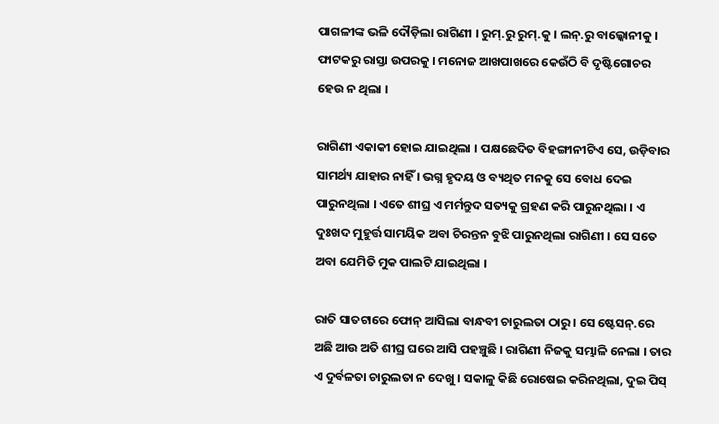ପାଗଳୀଙ୍କ ଭଳି ଦୌଡ଼ିଲା ରାଗିଣୀ । ରୁମ୍.ରୁ ରୁମ୍.କୁ । ଲନ୍.ରୁ ବାଲ୍କୋନୀକୁ । ଫାଟକରୁ ରାସ୍ତା ଉପରକୁ । ମନୋଜ ଆଖପାଖରେ କେଉଁଠି ବି ଦୃଷ୍ଟିଗୋଚର ହେଉ ନ ଥିଲା ।

ରାଗିଣୀ ଏକାକୀ ହୋଇ ଯାଇଥିଲା । ପକ୍ଷଛେଦିତ ବିହଙ୍ଗୀନୀଟିଏ ସେ, ଉଡ଼ିବାର ସାମର୍ଥ୍ୟ ଯାହାର ନାହିଁ । ଭଗ୍ନ ହୃଦୟ ଓ ବ୍ୟଥିତ ମନକୁ ସେ ବୋଧ ଦେଇ ପାରୁନଥିଲା । ଏତେ ଶୀଘ୍ର ଏ ମର୍ମନ୍ତୁଦ ସତ୍ୟକୁ ଗ୍ରହଣ କରି ପାରୁନଥିଲା । ଏ ଦୁଃଖଦ ମୁହୁର୍ତ୍ତ ସାମୟିକ ଅବା ଚିରନ୍ତନ ବୁଝି ପାରୁନଥିଲା ରାଗିଣୀ । ସେ ସତେ ଅବା ଯେମିତି ମୁକ ପାଲଟି ଯାଇଥିଲା ।

ରାତି ସାତଟାରେ ଫୋନ୍ ଆସିଲା ବାନ୍ଧବୀ ଚାରୁଲତା ଠାରୁ । ସେ ଷ୍ଟେସନ୍.ରେ ଅଛି ଆଉ ଅତି ଶୀଘ୍ର ଘରେ ଆସି ପହଞ୍ଚୁଛି । ରାଗିଣୀ ନିଜକୁ ସମ୍ଭାଳି ନେଲା । ତାର ଏ ଦୁର୍ବଳତା ଚାରୁଲତା ନ ଦେଖୁ । ସକାଳୁ କିଛି ରୋଷେଇ କରିନଥିଲା, ଦୁଇ ପିସ୍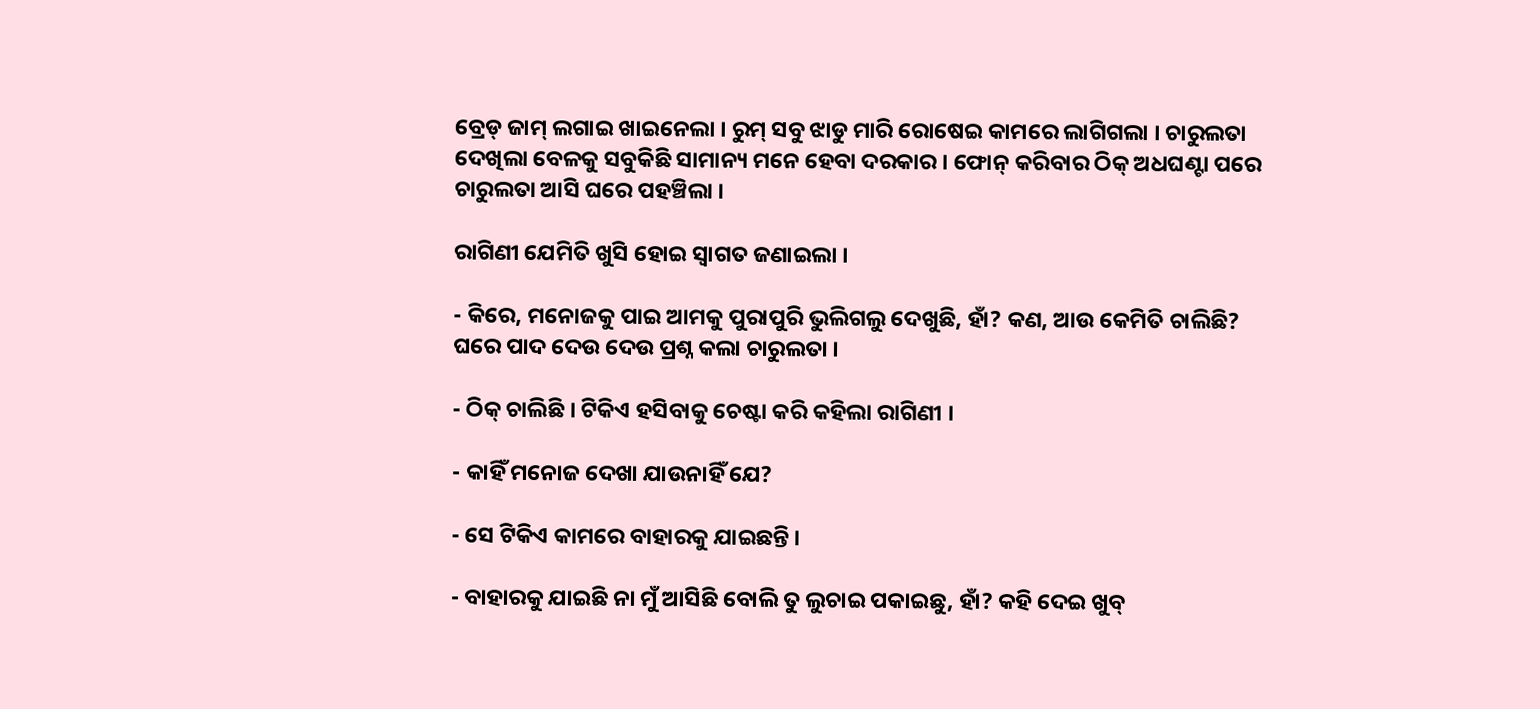ବ୍ରେଡ୍ ଜାମ୍ ଲଗାଇ ଖାଇନେଲା । ରୁମ୍ ସବୁ ଝାଡୁ ମାରି ରୋଷେଇ କାମରେ ଲାଗିଗଲା । ଚାରୁଲତା ଦେଖିଲା ବେଳକୁ ସବୁକିଛି ସାମାନ୍ୟ ମନେ ହେବା ଦରକାର । ଫୋନ୍ କରିବାର ଠିକ୍ ଅଧଘଣ୍ଟା ପରେ ଚାରୁଲତା ଆସି ଘରେ ପହଞ୍ଚିଲା ।

ରାଗିଣୀ ଯେମିତି ଖୁସି ହୋଇ ସ୍ୱାଗତ ଜଣାଇଲା ।

- କିରେ, ମନୋଜକୁ ପାଇ ଆମକୁ ପୁରାପୁରି ଭୁଲିଗଲୁ ଦେଖୁଛି, ହାଁ? କଣ, ଆଉ କେମିତି ଚାଲିଛି? ଘରେ ପାଦ ଦେଉ ଦେଉ ପ୍ରଶ୍ନ କଲା ଚାରୁଲତା ।

- ଠିକ୍ ଚାଲିଛି । ଟିକିଏ ହସିବାକୁ ଚେଷ୍ଟା କରି କହିଲା ରାଗିଣୀ ।

- କାହିଁ ମନୋଜ ଦେଖା ଯାଉନାହିଁ ଯେ?

- ସେ ଟିକିଏ କାମରେ ବାହାରକୁ ଯାଇଛନ୍ତି ।

- ବାହାରକୁ ଯାଇଛି ନା ମୁଁ ଆସିଛି ବୋଲି ତୁ ଲୁଚାଇ ପକାଇଛୁ, ହାଁ? କହି ଦେଇ ଖୁବ୍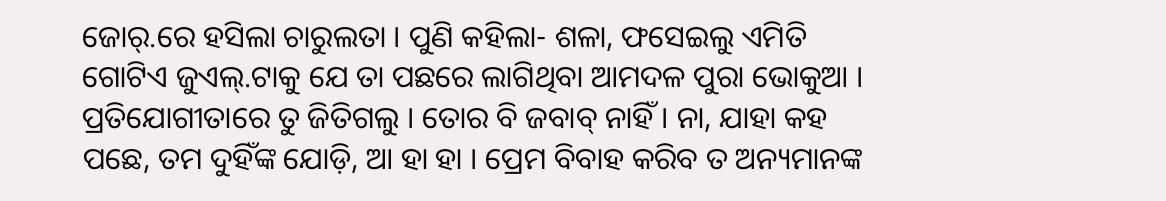ଜୋର୍.ରେ ହସିଲା ଚାରୁଲତା । ପୁଣି କହିଲା- ଶଳା, ଫସେଇଲୁ ଏମିତି ଗୋଟିଏ ଜୁଏଲ୍.ଟାକୁ ଯେ ତା ପଛରେ ଲାଗିଥିବା ଆମଦଳ ପୁରା ଭୋକୁଆ । ପ୍ରତିଯୋଗୀତାରେ ତୁ ଜିତିଗଲୁ । ତୋର ବି ଜବାବ୍ ନାହିଁ । ନା, ଯାହା କହ ପଛେ, ତମ ଦୁହିଁଙ୍କ ଯୋଡ଼ି, ଆ ହା ହା । ପ୍ରେମ ବିବାହ କରିବ ତ ଅନ୍ୟମାନଙ୍କ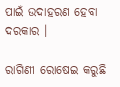ପାଇଁ ଉଦାହରଣ ହେବା ଦରକାର ।

ରାଗିଣୀ ରୋଷେଇ କରୁଛି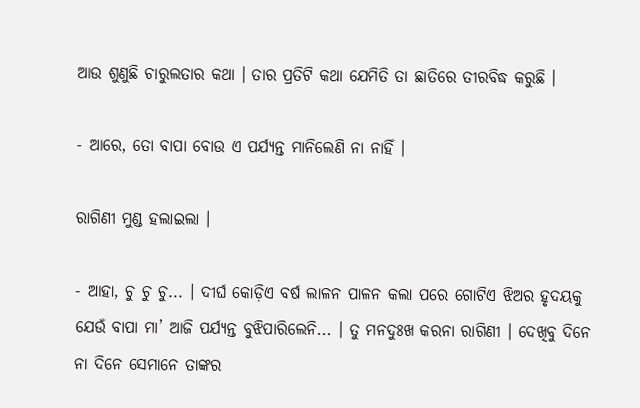ଆଉ ଶୁଣୁଛି ଚାରୁଲତାର କଥା । ତାର ପ୍ରତିଟି କଥା ଯେମିତି ତା ଛାତିରେ ତୀରବିଦ୍ଧ କରୁଛି ।

- ଆରେ, ତୋ ବାପା ବୋଉ ଏ ପର୍ଯ୍ୟନ୍ତ ମାନିଲେଣି ନା ନାହିଁ ।

ରାଗିଣୀ ମୁଣ୍ଡ ହଲାଇଲା ।

- ଆହା, ଚୁ ଚୁ ଚୁ... । ଦୀର୍ଘ କୋଡ଼ିଏ ବର୍ଷ ଲାଳନ ପାଳନ କଲା ପରେ ଗୋଟିଏ ଝିଅର ହୃଦୟକୁ ଯେଉଁ ବାପା ମା’ ଆଜି ପର୍ଯ୍ୟନ୍ତ ବୁଝିପାରିଲେନି... । ତୁ ମନଦୁଃଖ କରନା ରାଗିଣୀ । ଦେଖିବୁ ଦିନେ ନା ଦିନେ ସେମାନେ ତାଙ୍କର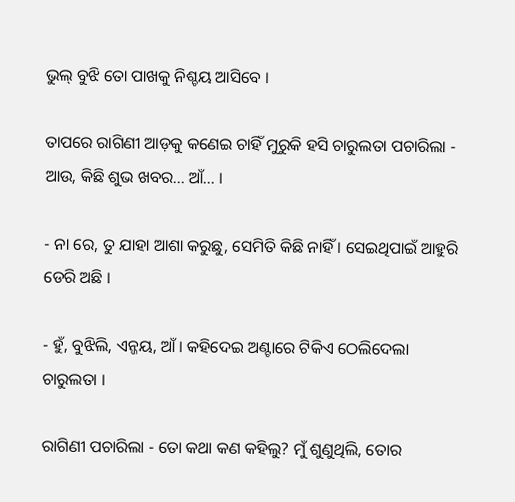ଭୁଲ୍ ବୁଝି ତୋ ପାଖକୁ ନିଶ୍ଚୟ ଆସିବେ ।

ତାପରେ ରାଗିଣୀ ଆଡ଼କୁ କଣେଇ ଚାହିଁ ମୁରୁକି ହସି ଚାରୁଲତା ପଚାରିଲା - ଆଉ, କିଛି ଶୁଭ ଖବର... ଆଁ... ।

- ନା ରେ, ତୁ ଯାହା ଆଶା କରୁଛୁ, ସେମିତି କିଛି ନାହିଁ । ସେଇଥିପାଇଁ ଆହୁରି ଡେରି ଅଛି ।

- ହୁଁ, ବୁଝିଲି, ଏନ୍ଜୟ, ଆଁ । କହିଦେଇ ଅଣ୍ଟାରେ ଟିକିଏ ଠେଲିଦେଲା ଚାରୁଲତା ।

ରାଗିଣୀ ପଚାରିଲା - ତୋ କଥା କଣ କହିଲୁ? ମୁଁ ଶୁଣୁଥିଲି, ତୋର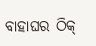ବାହାଘର ଠିକ୍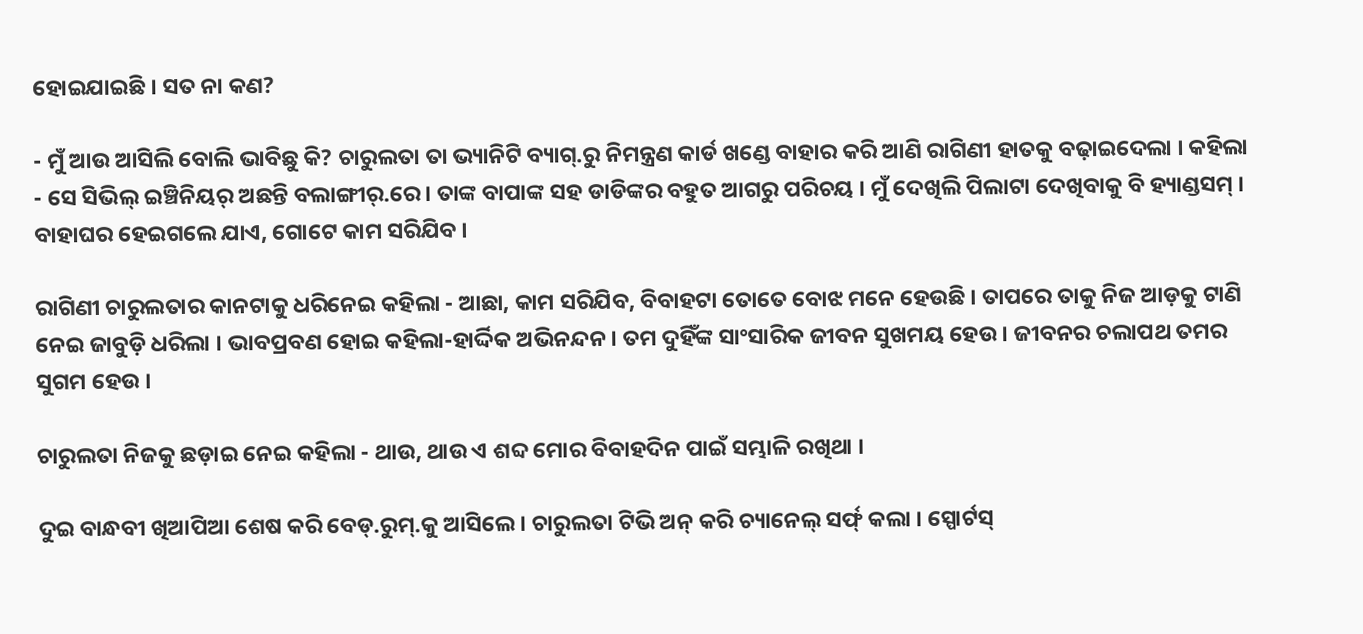ହୋଇଯାଇଛି । ସତ ନା କଣ?

- ମୁଁ ଆଉ ଆସିଲି ବୋଲି ଭାବିଛୁ କି? ଚାରୁଲତା ତା ଭ୍ୟାନିଟି ବ୍ୟାଗ୍.ରୁ ନିମନ୍ତ୍ରଣ କାର୍ଡ ଖଣ୍ଡେ ବାହାର କରି ଆଣି ରାଗିଣୀ ହାତକୁ ବଢ଼ାଇଦେଲା । କହିଲା - ସେ ସିଭିଲ୍ ଇଞ୍ଚିନିୟର୍ ଅଛନ୍ତି ବଲାଙ୍ଗୀର୍.ରେ । ତାଙ୍କ ବାପାଙ୍କ ସହ ଡାଡିଙ୍କର ବହୁତ ଆଗରୁ ପରିଚୟ । ମୁଁ ଦେଖିଲି ପିଲାଟା ଦେଖିବାକୁ ବି ହ୍ୟାଣ୍ଡସମ୍ । ବାହାଘର ହେଇଗଲେ ଯାଏ, ଗୋଟେ କାମ ସରିଯିବ ।

ରାଗିଣୀ ଚାରୁଲତାର କାନଟାକୁ ଧରିନେଇ କହିଲା - ଆଛା, କାମ ସରିଯିବ, ବିବାହଟା ତୋତେ ବୋଝ ମନେ ହେଉଛି । ତାପରେ ତାକୁ ନିଜ ଆଡ଼କୁ ଟାଣି ନେଇ ଜାବୁଡ଼ି ଧରିଲା । ଭାବପ୍ରବଣ ହୋଇ କହିଲା-ହାର୍ଦ୍ଦିକ ଅଭିନନ୍ଦନ । ତମ ଦୁହିଁଙ୍କ ସାଂସାରିକ ଜୀବନ ସୁଖମୟ ହେଉ । ଜୀବନର ଚଲାପଥ ତମର ସୁଗମ ହେଉ ।

ଚାରୁଲତା ନିଜକୁ ଛଡ଼ାଇ ନେଇ କହିଲା - ଥାଉ, ଥାଉ ଏ ଶବ୍ଦ ମୋର ବିବାହଦିନ ପାଇଁ ସମ୍ଭାଳି ରଖିଥା ।

ଦୁଇ ବାନ୍ଧବୀ ଖିଆପିଆ ଶେଷ କରି ବେଡ୍.ରୁମ୍.କୁ ଆସିଲେ । ଚାରୁଲତା ଟିଭି ଅନ୍ କରି ଚ୍ୟାନେଲ୍ ସର୍ଫ୍ କଲା । ସ୍ପୋର୍ଟସ୍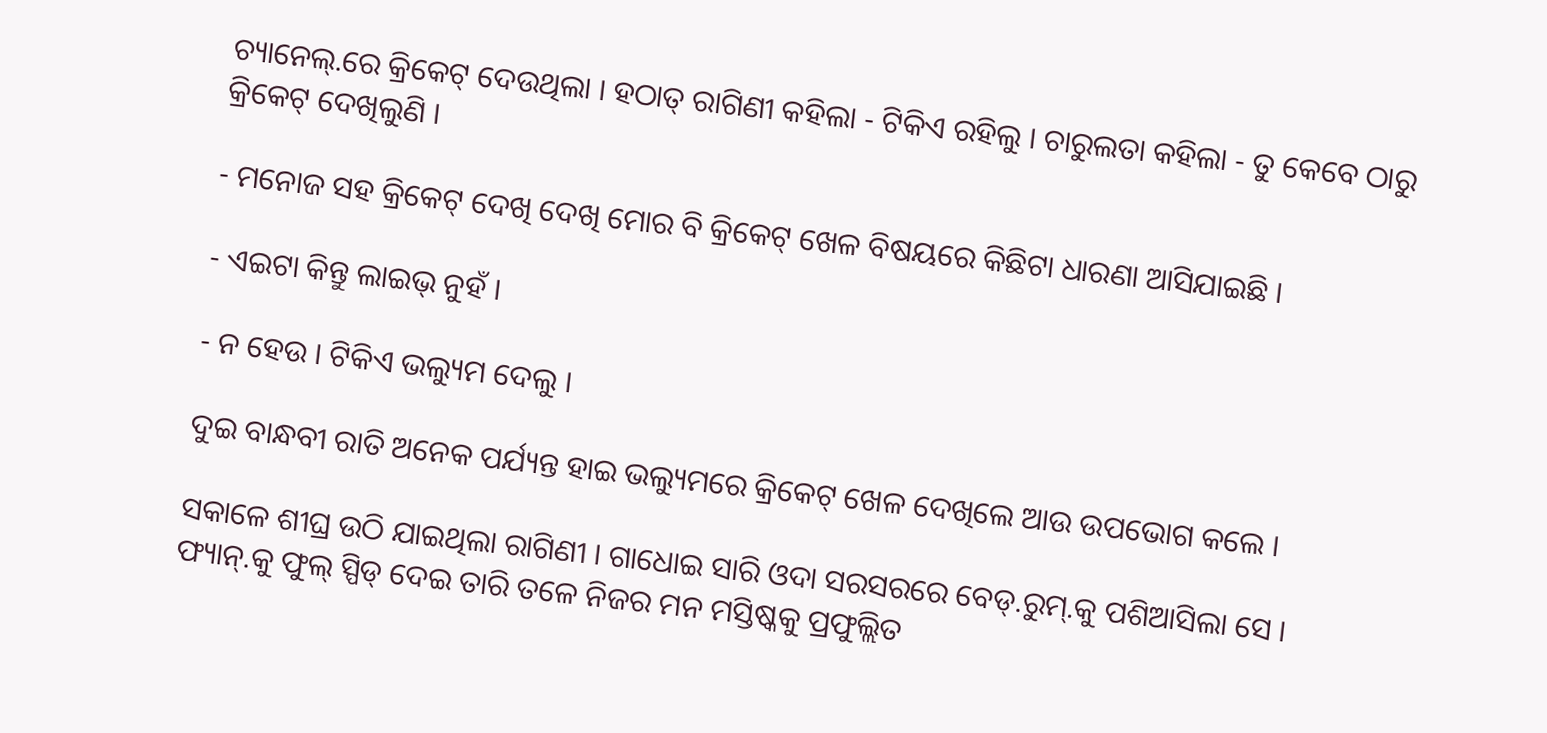ଚ୍ୟାନେଲ୍.ରେ କ୍ରିକେଟ୍ ଦେଉଥିଲା । ହଠାତ୍ ରାଗିଣୀ କହିଲା - ଟିକିଏ ରହିଲୁ । ଚାରୁଲତା କହିଲା - ତୁ କେବେ ଠାରୁ କ୍ରିକେଟ୍ ଦେଖିଲୁଣି ।

- ମନୋଜ ସହ କ୍ରିକେଟ୍ ଦେଖି ଦେଖି ମୋର ବି କ୍ରିକେଟ୍ ଖେଳ ବିଷୟରେ କିଛିଟା ଧାରଣା ଆସିଯାଇଛି ।

- ଏଇଟା କିନ୍ତୁ ଲାଇଭ୍ ନୁହଁ ।

- ନ ହେଉ । ଟିକିଏ ଭଲ୍ୟୁମ ଦେଲୁ ।

ଦୁଇ ବାନ୍ଧବୀ ରାତି ଅନେକ ପର୍ଯ୍ୟନ୍ତ ହାଇ ଭଲ୍ୟୁମରେ କ୍ରିକେଟ୍ ଖେଳ ଦେଖିଲେ ଆଉ ଉପଭୋଗ କଲେ ।

ସକାଳେ ଶୀଘ୍ର ଉଠି ଯାଇଥିଲା ରାଗିଣୀ । ଗାଧୋଇ ସାରି ଓଦା ସରସରରେ ବେଡ୍.ରୁମ୍.କୁ ପଶିଆସିଲା ସେ । ଫ୍ୟାନ୍.କୁ ଫୁଲ୍ ସ୍ପିଡ୍ ଦେଇ ତାରି ତଳେ ନିଜର ମନ ମସ୍ତିଷ୍କକୁ ପ୍ରଫୁଲ୍ଲିତ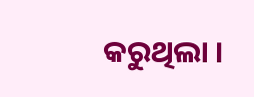କରୁଥିଲା ।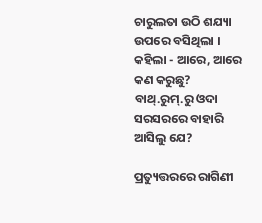ଚାରୁଲତା ଉଠି ଶଯ୍ୟା ଉପରେ ବସିଥିଲା । କହିଲା - ଆରେ, ଆରେ କଣ କରୁଛୁ? ବାଥ୍.ରୁମ୍.ରୁ ଓଦା ସରସରରେ ବାହାରି ଆସିଲୁ ଯେ?

ପ୍ରତ୍ୟୁତ୍ତରରେ ରାଗିଣୀ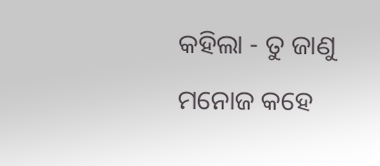କହିଲା - ତୁ ଜାଣୁ ମନୋଜ କହେ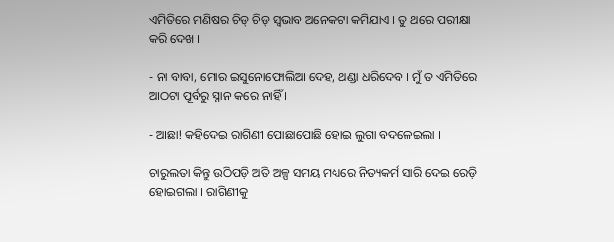ଏମିତିରେ ମଣିଷର ଚିଡ୍ ଚିଡ୍ ସ୍ଵଭାବ ଅନେକଟା କମିଯାଏ । ତୁ ଥରେ ପରୀକ୍ଷା କରି ଦେଖ ।

- ନା ବାବା, ମୋର ଇସୁନୋଫୋଲିଆ ଦେହ, ଥଣ୍ଡା ଧରିଦେବ । ମୁଁ ତ ଏମିତିରେ ଆଠଟା ପୂର୍ବରୁ ସ୍ନାନ କରେ ନାହିଁ ।

- ଆଛା! କହିଦେଇ ରାଗିଣୀ ପୋଛାପୋଛି ହୋଇ ଲୁଗା ବଦଳେଇଲା ।

ଚାରୁଲତା କିନ୍ତୁ ଉଠିପଡ଼ି ଅତି ଅଳ୍ପ ସମୟ ମଧ୍ୟରେ ନିତ୍ୟକର୍ମ ସାରି ଦେଇ ରେଡ଼ି ହୋଇଗଲା । ରାଗିଣୀକୁ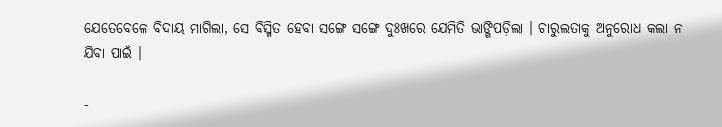ଯେତେବେଳେ ବିଦାୟ ମାଗିଲା, ସେ ବିସ୍ମିତ ହେବା ସଙ୍ଗେ ସଙ୍ଗେ ଦୁଃଖରେ ଯେମିତି ଭାଙ୍ଗିପଡ଼ିଲା । ଚାରୁଲତାକୁ ଅନୁରୋଧ କଲା ନ ଯିବା ପାଇଁ ।

-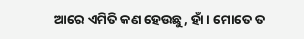ଆରେ ଏମିତି କଣ ହେଉଛୁ, ହାଁ । ମୋତେ ତ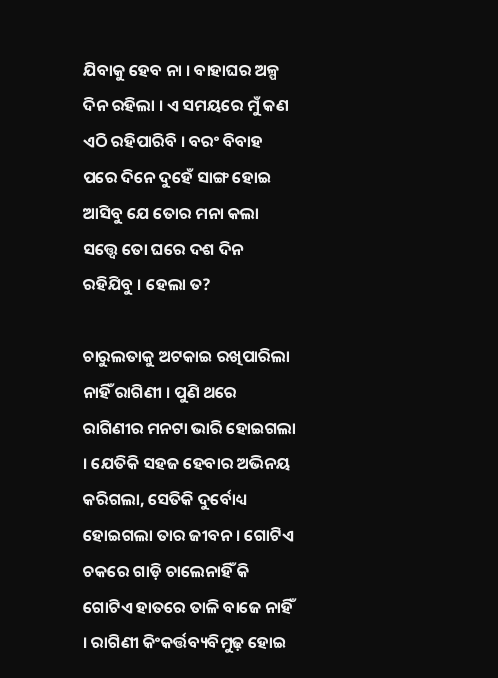ଯିବାକୁ ହେବ ନା । ବାହାଘର ଅଳ୍ପ ଦିନ ରହିଲା । ଏ ସମୟରେ ମୁଁ କଣ ଏଠି ରହିପାରିବି । ବରଂ ବିବାହ ପରେ ଦିନେ ଦୁହେଁ ସାଙ୍ଗ ହୋଇ ଆସିବୁ ଯେ ତୋର ମନା କଲା ସତ୍ତ୍ୱେ ତୋ ଘରେ ଦଶ ଦିନ ରହିଯିବୁ । ହେଲା ତ?

ଚାରୁଲତାକୁ ଅଟକାଇ ରଖିପାରିଲା ନାହିଁ ରାଗିଣୀ । ପୁଣି ଥରେ ରାଗିଣୀର ମନଟା ଭାରି ହୋଇଗଲା । ଯେତିକି ସହଜ ହେବାର ଅଭିନୟ କରିଗଲା, ସେତିକି ଦୁର୍ବୋଧ୍ୟ ହୋଇଗଲା ତାର ଜୀବନ । ଗୋଟିଏ ଚକରେ ଗାଡ଼ି ଚାଲେନାହିଁ କି ଗୋଟିଏ ହାତରେ ତାଳି ବାଜେ ନାହିଁ । ରାଗିଣୀ କିଂକର୍ତ୍ତବ୍ୟବିମୁଢ଼ ହୋଇ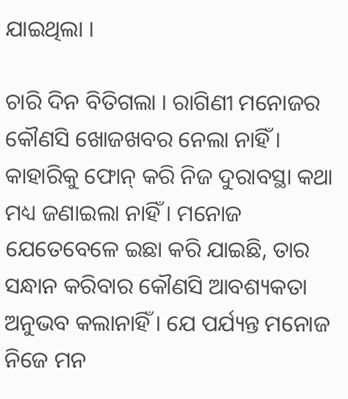ଯାଇଥିଲା ।

ଚାରି ଦିନ ବିତିଗଲା । ରାଗିଣୀ ମନୋଜର କୌଣସି ଖୋଜଖବର ନେଲା ନାହିଁ । କାହାରିକୁ ଫୋନ୍ କରି ନିଜ ଦୁରାବସ୍ଥା କଥା ମଧ୍ୟ ଜଣାଇଲା ନାହିଁ । ମନୋଜ ଯେତେବେଳେ ଇଛା କରି ଯାଇଛି, ତାର ସନ୍ଧାନ କରିବାର କୌଣସି ଆବଶ୍ୟକତା ଅନୁଭବ କଲାନାହିଁ । ଯେ ପର୍ଯ୍ୟନ୍ତ ମନୋଜ ନିଜେ ମନ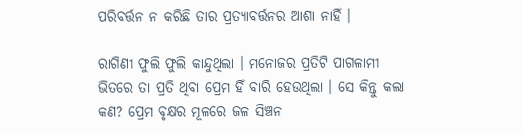ପରିବର୍ତ୍ତନ ନ କରିଛି ତାର ପ୍ରତ୍ୟାବର୍ତ୍ତନର ଆଶା ନାହିଁ ।

ରାଗିଣୀ ଫୁଲି ଫୁଲି କାନ୍ଦୁଥିଲା । ମନୋଜର ପ୍ରତିଟି ପାଗଳାମୀ ଭିତରେ ତା ପ୍ରତି ଥିବା ପ୍ରେମ ହିଁ ବାରି ହେଉଥିଲା । ସେ କିନ୍ତୁ କଲା କଣ? ପ୍ରେମ ବୃକ୍ଷର ମୂଳରେ ଜଳ ସିଞ୍ଚନ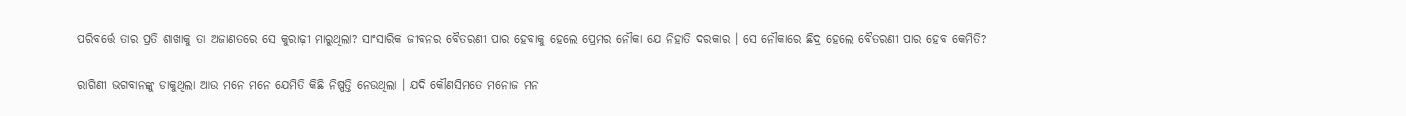ପରିବର୍ତ୍ତେ ତାର ପ୍ରତି ଶାଖାକୁ ତା ଅଜାଣତରେ ସେ କୁରାଢ଼ୀ ମାରୁଥିଲା? ସାଂସାରିକ ଜୀବନର ବୈତରଣୀ ପାର ହେବାକୁ ହେଲେ ପ୍ରେମର ନୌକା ଯେ ନିହାତି ଦରକାର । ସେ ନୌକାରେ ଛିଦ୍ର ହେଲେ ବୈତରଣୀ ପାର ହେବ କେମିତି?

ରାଗିଣୀ ଭଗବାନଙ୍କୁ ଡାକୁଥିଲା ଆଉ ମନେ ମନେ ଯେମିତି କିଛି ନିଷ୍ପତ୍ତି ନେଉଥିଲା । ଯଦି କୌଣସିମତେ ମନୋଜ ମନ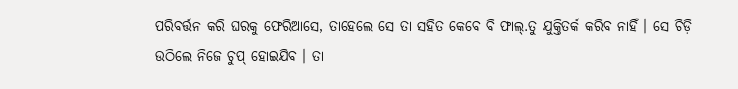ପରିବର୍ତ୍ତନ କରି ଘରକୁ ଫେରିଆସେ, ତାହେଲେ ସେ ତା ସହିତ କେବେ ବି ଫାଲ୍.ତୁ ଯୁକ୍ତିତର୍କ କରିବ ନାହିଁ । ସେ ଚିଡ଼ି ଉଠିଲେ ନିଜେ ଚୁପ୍ ହୋଇଯିବ । ତା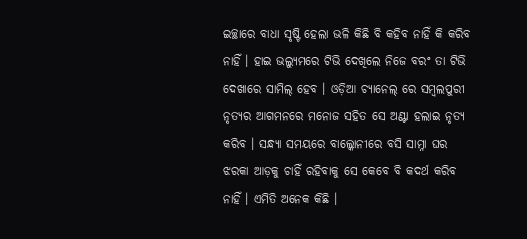ଇଚ୍ଛାରେ ବାଧା ସୃଷ୍ଟି ହେଲା ଭଳି କିଛି ବି କହିବ ନାହିଁ କି କରିବ ନାହିଁ । ହାଇ ଭଲ୍ୟୁମରେ ଟିଭି ଦେଖିଲେ ନିଜେ ବରଂ ତା ଟିଭି ଦେଖାରେ ସାମିଲ୍ ହେବ । ଓଡ଼ିଆ ଚ୍ୟାନେଲ୍ ରେ ସମ୍ବଲପୁରୀ ନୃତ୍ୟର ଆଗମନରେ ମନୋଜ ସହିତ ସେ ଅଣ୍ଟା ହଲାଇ ନୃତ୍ୟ କରିବ । ସନ୍ଧ୍ୟା ସମୟରେ ବାଲ୍କୋନୀରେ ବସି ସାମ୍ନା ଘର ଝରକା ଆଡ଼କୁ ଚାହିଁ ରହିବାକୁ ସେ କେବେ ବି କଦର୍ଥ କରିବ ନାହିଁ । ଏମିତି ଅନେକ କିଛି ।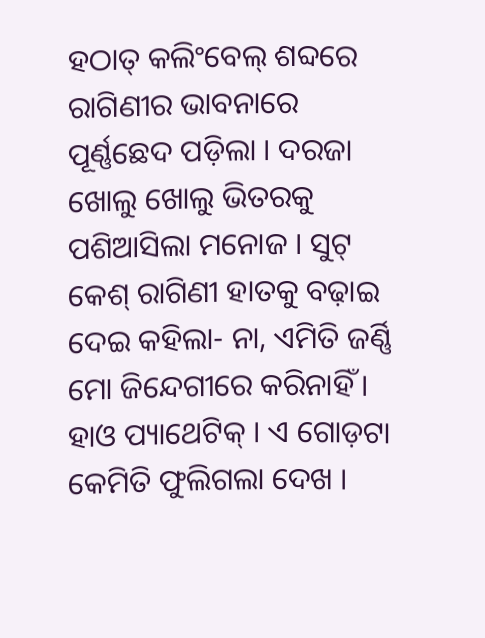ହଠାତ୍ କଲିଂବେଲ୍ ଶବ୍ଦରେ ରାଗିଣୀର ଭାବନାରେ ପୂର୍ଣ୍ଣଛେଦ ପଡ଼ିଲା । ଦରଜା ଖୋଲୁ ଖୋଲୁ ଭିତରକୁ ପଶିଆସିଲା ମନୋଜ । ସୁଟ୍ କେଶ୍ ରାଗିଣୀ ହାତକୁ ବଢ଼ାଇ ଦେଇ କହିଲା- ନା, ଏମିତି ଜର୍ଣ୍ଣି ମୋ ଜିନ୍ଦେଗୀରେ କରିନାହିଁ । ହାଓ ପ୍ୟାଥେଟିକ୍ । ଏ ଗୋଡ଼ଟା କେମିତି ଫୁଲିଗଲା ଦେଖ ।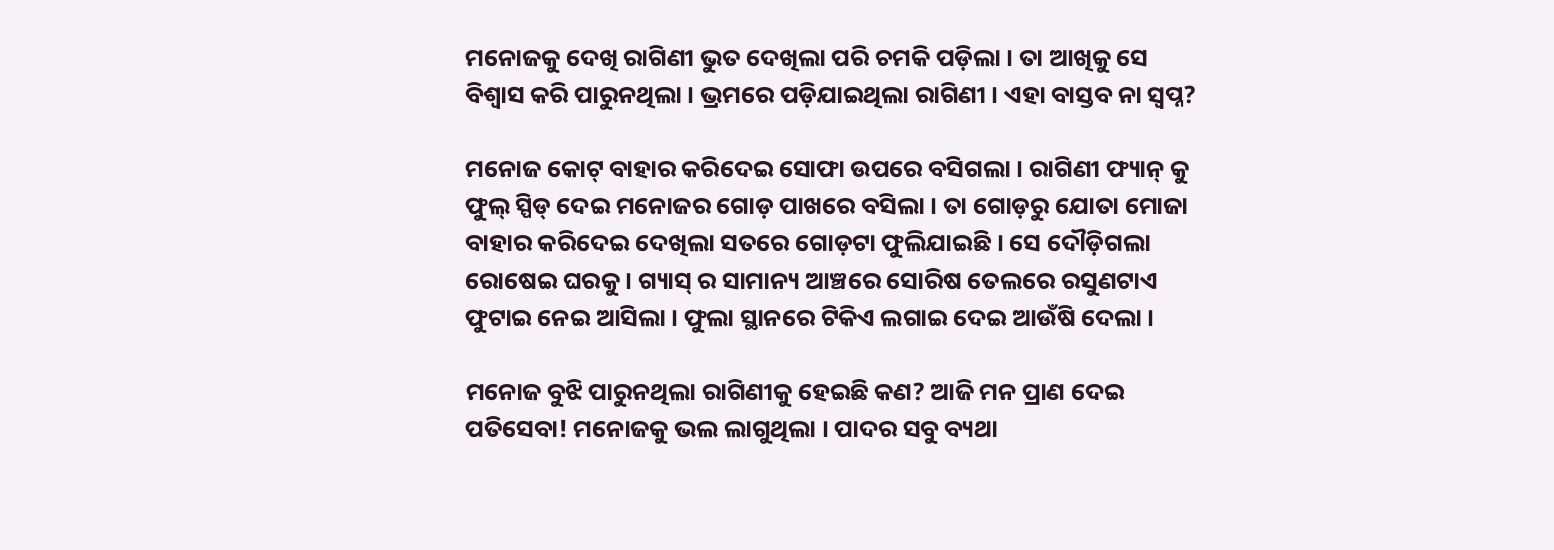ମନୋଜକୁ ଦେଖି ରାଗିଣୀ ଭୁତ ଦେଖିଲା ପରି ଚମକି ପଡ଼ିଲା । ତା ଆଖିକୁ ସେ ବିଶ୍ୱାସ କରି ପାରୁନଥିଲା । ଭ୍ରମରେ ପଡ଼ିଯାଇଥିଲା ରାଗିଣୀ । ଏହା ବାସ୍ତବ ନା ସ୍ଵପ୍ନ?

ମନୋଜ କୋଟ୍ ବାହାର କରିଦେଇ ସୋଫା ଉପରେ ବସିଗଲା । ରାଗିଣୀ ଫ୍ୟାନ୍ କୁ ଫୁଲ୍ ସ୍ପିଡ୍ ଦେଇ ମନୋଜର ଗୋଡ଼ ପାଖରେ ବସିଲା । ତା ଗୋଡ଼ରୁ ଯୋତା ମୋଜା ବାହାର କରିଦେଇ ଦେଖିଲା ସତରେ ଗୋଡ଼ଟା ଫୁଲିଯାଇଛି । ସେ ଦୌଡ଼ିଗଲା ରୋଷେଇ ଘରକୁ । ଗ୍ୟାସ୍ ର ସାମାନ୍ୟ ଆଞ୍ଚରେ ସୋରିଷ ତେଲରେ ରସୁଣଟାଏ ଫୁଟାଇ ନେଇ ଆସିଲା । ଫୁଲା ସ୍ଥାନରେ ଟିକିଏ ଲଗାଇ ଦେଇ ଆଉଁଷି ଦେଲା ।

ମନୋଜ ବୁଝି ପାରୁନଥିଲା ରାଗିଣୀକୁ ହେଇଛି କଣ? ଆଜି ମନ ପ୍ରାଣ ଦେଇ ପତିସେବା! ମନୋଜକୁ ଭଲ ଲାଗୁଥିଲା । ପାଦର ସବୁ ବ୍ୟଥା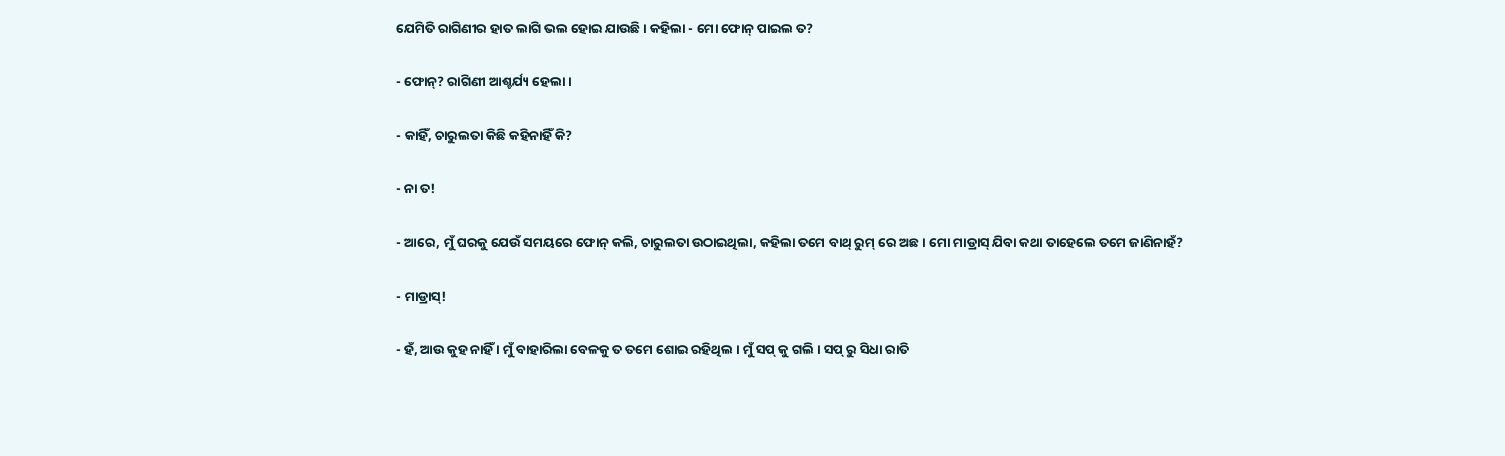ଯେମିତି ରାଗିଣୀର ହାତ ଲାଗି ଭଲ ହୋଇ ଯାଉଛି । କହିଲା - ମୋ ଫୋନ୍ ପାଇଲ ତ?

- ଫୋନ୍? ରାଗିଣୀ ଆଶ୍ଚର୍ଯ୍ୟ ହେଲା ।

- କାହିଁ, ଚାରୁଲତା କିଛି କହିନାହିଁ କି?

- ନା ତ!

- ଆରେ, ମୁଁ ଘରକୁ ଯେଉଁ ସମୟରେ ଫୋନ୍ କଲି, ଚାରୁଲତା ଉଠାଇଥିଲା, କହିଲା ତମେ ବାଥ୍ ରୁମ୍ ରେ ଅଛ । ମୋ ମାଡ୍ରାସ୍ ଯିବା କଥା ତାହେଲେ ତମେ ଜାଣିନାହଁ?

- ମାଡ୍ରାସ୍!

- ହଁ, ଆଉ କୁହ ନାହିଁ । ମୁଁ ବାହାରିଲା ବେଳକୁ ତ ତମେ ଶୋଇ ରହିଥିଲ । ମୁଁ ସପ୍ କୁ ଗଲି । ସପ୍ ରୁ ସିଧା ରାତି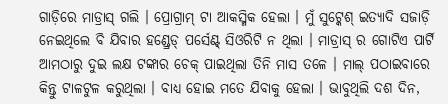ଗାଡ଼ିରେ ମାଡ୍ରାସ୍ ଗଲି । ପ୍ରୋଗ୍ରାମ୍ ଟା ଆକସ୍ମିକ ହେଲା । ମୁଁ ସୁଟ୍କେଶ୍ ଇତ୍ୟାଦି ସଜାଡ଼ି ନେଇଥିଲେ ବି ଯିବାର ହଣ୍ଡ୍ରେଡ୍ ପର୍ସେଣ୍ଟ୍ ସିଓରିଟି ନ ଥିଲା । ମାଡ୍ରାସ୍ ର ଗୋଟିଏ ପାର୍ଟି ଆମଠାରୁ ଦୁଇ ଲକ୍ଷ ଟଙ୍କାର ଚେକ୍ ପାଇଥିଲା ତିନି ମାସ ତଳେ । ମାଲ୍ ପଠାଇବାରେ କିନ୍ତୁ ଟାଳଟୁଳ କରୁଥିଲା । ବାଧ୍ୟ ହୋଇ ମତେ ଯିବାକୁ ହେଲା । ଭାବୁଥିଲି ଦଶ ଦିନ,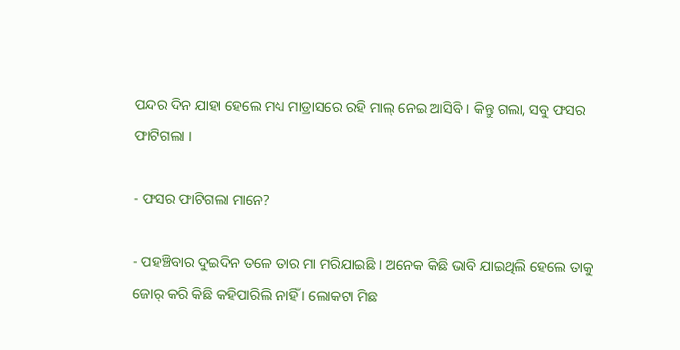ପନ୍ଦର ଦିନ ଯାହା ହେଲେ ମଧ୍ୟ ମାଡ୍ରାସରେ ରହି ମାଲ୍ ନେଇ ଆସିବି । କିନ୍ତୁ ଗଲା, ସବୁ ଫସର ଫାଟିଗଲା ।

- ଫସର ଫାଟିଗଲା ମାନେ?

- ପହଞ୍ଚିବାର ଦୁଇଦିନ ତଳେ ତାର ମା ମରିଯାଇଛି । ଅନେକ କିଛି ଭାବି ଯାଇଥିଲି ହେଲେ ତାକୁ ଜୋର୍ କରି କିଛି କହିପାରିଲି ନାହିଁ । ଲୋକଟା ମିଛ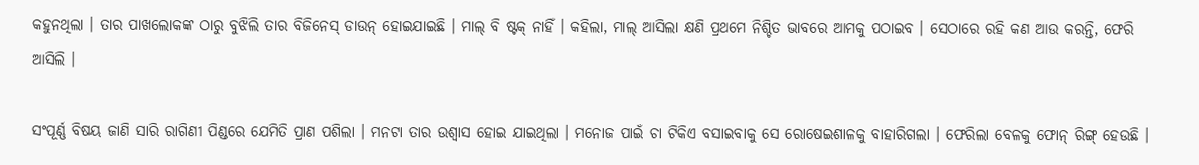କହୁନଥିଲା । ତାର ପାଖଲୋକଙ୍କ ଠାରୁ ବୁଝିଲି ତାର ବିଜିନେସ୍ ଡାଉନ୍ ହୋଇଯାଇଛି । ମାଲ୍ ବି ଷ୍ଟକ୍ ନାହିଁ । କହିଲା, ମାଲ୍ ଆସିଲା କ୍ଷଣି ପ୍ରଥମେ ନିଶ୍ଚିତ ଭାବରେ ଆମକୁ ପଠାଇବ । ସେଠାରେ ରହି କଣ ଆଉ କରନ୍ତି, ଫେରି ଆସିଲି ।

ସଂପୂର୍ଣ୍ଣ ବିଷୟ ଜାଣି ସାରି ରାଗିଣୀ ପିଣ୍ଡରେ ଯେମିତି ପ୍ରାଣ ପଶିଲା । ମନଟା ତାର ଉଶ୍ୱାସ ହୋଇ ଯାଇଥିଲା । ମନୋଜ ପାଇଁ ଚା ଟିକିଏ ବସାଇବାକୁ ସେ ରୋଷେଇଶାଳକୁ ବାହାରିଗଲା । ଫେରିଲା ବେଳକୁ ଫୋନ୍ ରିଙ୍ଗ୍ ହେଉଛି ।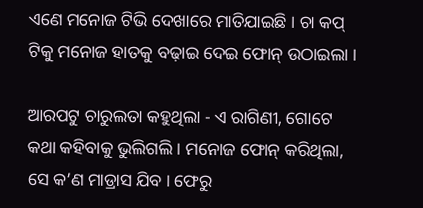ଏଣେ ମନୋଜ ଟିଭି ଦେଖାରେ ମାତିଯାଇଛି । ଚା କପ୍ ଟିକୁ ମନୋଜ ହାତକୁ ବଢ଼ାଇ ଦେଇ ଫୋନ୍ ଉଠାଇଲା ।

ଆରପଟୁ ଚାରୁଲତା କହୁଥିଲା - ଏ ରାଗିଣୀ, ଗୋଟେ କଥା କହିବାକୁ ଭୁଲିଗଲି । ମନୋଜ ଫୋନ୍ କରିଥିଲା, ସେ କ’ଣ ମାଡ୍ରାସ ଯିବ । ଫେରୁ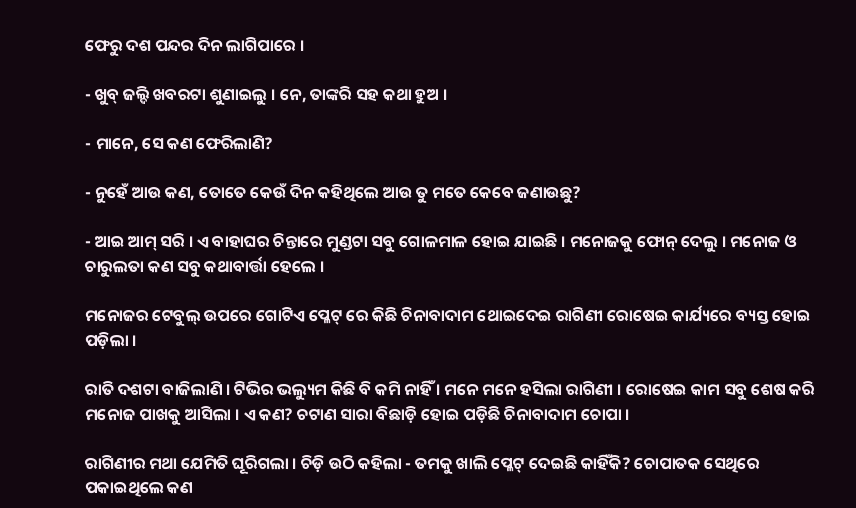ଫେରୁ ଦଶ ପନ୍ଦର ଦିନ ଲାଗିପାରେ ।

- ଖୁବ୍ ଜଲ୍ଦି ଖବରଟା ଶୁଣାଇଲୁ । ନେ, ତାଙ୍କରି ସହ କଥା ହୁଅ ।

- ମାନେ, ସେ କଣ ଫେରିଲାଣି?

- ନୁହେଁ ଆଉ କଣ, ତୋତେ କେଉଁ ଦିନ କହିଥିଲେ ଆଉ ତୁ ମତେ କେବେ ଜଣାଉଛୁ?

- ଆଇ ଆମ୍ ସରି । ଏ ବାହାଘର ଚିନ୍ତାରେ ମୁଣ୍ଡଟା ସବୁ ଗୋଳମାଳ ହୋଇ ଯାଇଛି । ମନୋଜକୁ ଫୋନ୍ ଦେଲୁ । ମନୋଜ ଓ ଚାରୁଲତା କଣ ସବୁ କଥାବାର୍ତ୍ତା ହେଲେ ।

ମନୋଜର ଟେବୁଲ୍ ଉପରେ ଗୋଟିଏ ପ୍ଳେଟ୍ ରେ କିଛି ଚିନାବାଦାମ ଥୋଇଦେଇ ରାଗିଣୀ ରୋଷେଇ କାର୍ଯ୍ୟରେ ବ୍ୟସ୍ତ ହୋଇ ପଡ଼ିଲା ।

ରାତି ଦଶଟା ବାଜିଲାଣି । ଟିଭିର ଭଲ୍ୟୁମ କିଛି ବି କମି ନାହିଁ । ମନେ ମନେ ହସିଲା ରାଗିଣୀ । ରୋଷେଇ କାମ ସବୁ ଶେଷ କରି ମନୋଜ ପାଖକୁ ଆସିଲା । ଏ କଣ? ଚଟାଣ ସାରା ବିଛାଡ଼ି ହୋଇ ପଡ଼ିଛି ଚିନାବାଦାମ ଚୋପା ।

ରାଗିଣୀର ମଥା ଯେମିତି ଘୂରିଗଲା । ଚିଡ଼ି ଉଠି କହିଲା - ତମକୁ ଖାଲି ପ୍ଳେଟ୍ ଦେଇଛି କାହିଁକି? ଚୋପାତକ ସେଥିରେ ପକାଇଥିଲେ କଣ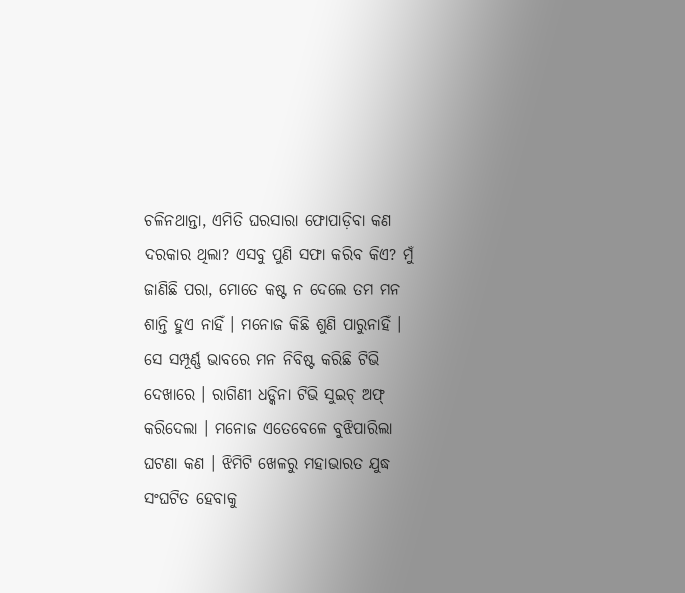ଚଳିନଥାନ୍ତା, ଏମିତି ଘରସାରା ଫୋପାଡ଼ିବା କଣ ଦରକାର ଥିଲା? ଏସବୁ ପୁଣି ସଫା କରିବ କିଏ? ମୁଁ ଜାଣିଛି ପରା, ମୋତେ କଷ୍ଟ ନ ଦେଲେ ତମ ମନ ଶାନ୍ତି ହୁଏ ନାହିଁ । ମନୋଜ କିଛି ଶୁଣି ପାରୁନାହିଁ । ସେ ସମ୍ପୂର୍ଣ୍ଣ ଭାବରେ ମନ ନିବିଷ୍ଟ କରିଛି ଟିଭି ଦେଖାରେ । ରାଗିଣୀ ଧଡ୍କିନା ଟିଭି ସୁଇଚ୍ ଅଫ୍ କରିଦେଲା । ମନୋଜ ଏତେବେଳେ ବୁଝିପାରିଲା ଘଟଣା କଣ । ଝିମିଟି ଖେଳରୁ ମହାଭାରତ ଯୁଦ୍ଧ ସଂଘଟିତ ହେବାକୁ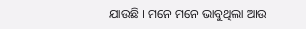ଯାଉଛି । ମନେ ମନେ ଭାବୁଥିଲା ଆଉ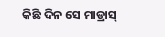କିଛି ଦିନ ସେ ମାଡ୍ରାସ୍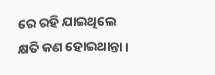ରେ ରହି ଯାଇଥିଲେ କ୍ଷତି କଣ ହୋଇଥାନ୍ତା ।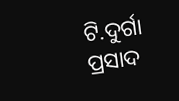ଟି.ଦୁର୍ଗା ପ୍ରସାଦ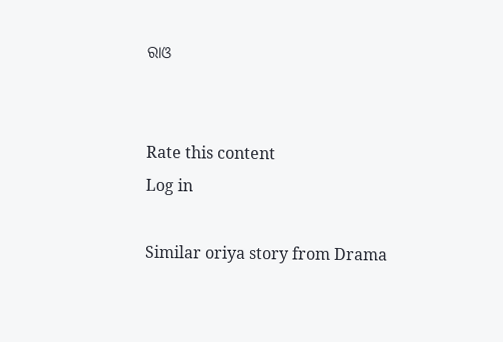ରାଓ


Rate this content
Log in

Similar oriya story from Drama